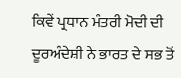ਕਿਵੇਂ ਪ੍ਰਧਾਨ ਮੰਤਰੀ ਮੋਦੀ ਦੀ ਦੂਰਅੰਦੇਸ਼ੀ ਨੇ ਭਾਰਤ ਦੇ ਸਭ ਤੋਂ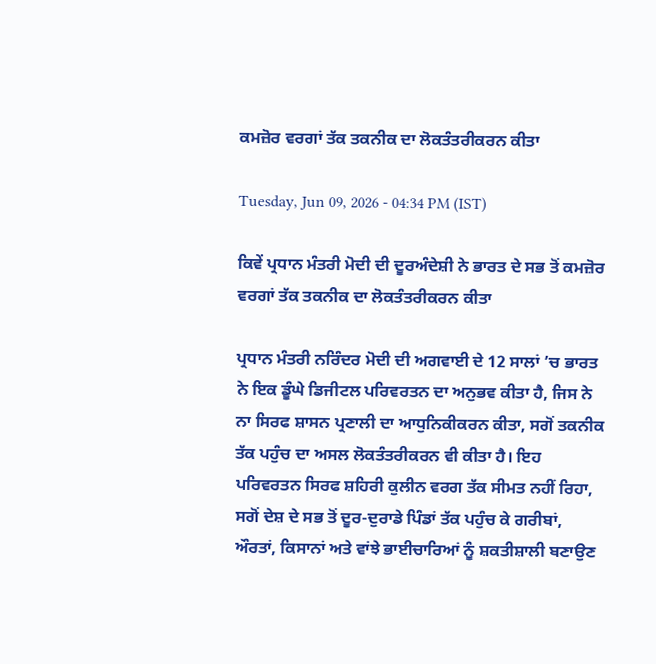ਕਮਜ਼ੋਰ ਵਰਗਾਂ ਤੱਕ ਤਕਨੀਕ ਦਾ ਲੋਕਤੰਤਰੀਕਰਨ ਕੀਤਾ

Tuesday, Jun 09, 2026 - 04:34 PM (IST)

ਕਿਵੇਂ ਪ੍ਰਧਾਨ ਮੰਤਰੀ ਮੋਦੀ ਦੀ ਦੂਰਅੰਦੇਸ਼ੀ ਨੇ ਭਾਰਤ ਦੇ ਸਭ ਤੋਂ ਕਮਜ਼ੋਰ ਵਰਗਾਂ ਤੱਕ ਤਕਨੀਕ ਦਾ ਲੋਕਤੰਤਰੀਕਰਨ ਕੀਤਾ

ਪ੍ਰਧਾਨ ਮੰਤਰੀ ਨਰਿੰਦਰ ਮੋਦੀ ਦੀ ਅਗਵਾਈ ਦੇ 12 ਸਾਲਾਂ ’ਚ ਭਾਰਤ ਨੇ ਇਕ ਡੂੰਘੇ ਡਿਜੀਟਲ ਪਰਿਵਰਤਨ ਦਾ ਅਨੁਭਵ ਕੀਤਾ ਹੈ, ਜਿਸ ਨੇ ਨਾ ਸਿਰਫ ਸ਼ਾਸਨ ਪ੍ਰਣਾਲੀ ਦਾ ਆਧੁਨਿਕੀਕਰਨ ਕੀਤਾ, ਸਗੋਂ ਤਕਨੀਕ ਤੱਕ ਪਹੁੰਚ ਦਾ ਅਸਲ ਲੋਕਤੰਤਰੀਕਰਨ ਵੀ ਕੀਤਾ ਹੈ। ਇਹ ਪਰਿਵਰਤਨ ਸਿਰਫ ਸ਼ਹਿਰੀ ਕੁਲੀਨ ਵਰਗ ਤੱਕ ਸੀਮਤ ਨਹੀਂ ਰਿਹਾ, ਸਗੋਂ ਦੇਸ਼ ਦੇ ਸਭ ਤੋਂ ਦੂਰ-ਦੁਰਾਡੇ ਪਿੰਡਾਂ ਤੱਕ ਪਹੁੰਚ ਕੇ ਗਰੀਬਾਂ, ਔਰਤਾਂ, ਕਿਸਾਨਾਂ ਅਤੇ ਵਾਂਝੇ ਭਾਈਚਾਰਿਆਂ ਨੂੰ ਸ਼ਕਤੀਸ਼ਾਲੀ ਬਣਾਉਣ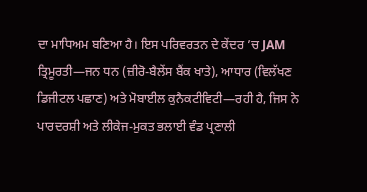ਦਾ ਮਾਧਿਅਮ ਬਣਿਆ ਹੈ। ਇਸ ਪਰਿਵਰਤਨ ਦੇ ਕੇਂਦਰ ’ਚ JAM ਤ੍ਰਿਮੂਰਤੀ—ਜਨ ਧਨ (ਜ਼ੀਰੋ-ਬੈਲੇਂਸ ਬੈਂਕ ਖਾਤੇ), ਆਧਾਰ (ਵਿਲੱਖਣ ਡਿਜੀਟਲ ਪਛਾਣ) ਅਤੇ ਮੋਬਾਈਲ ਕੁਨੈਕਟੀਵਿਟੀ—ਰਹੀ ਹੈ, ਜਿਸ ਨੇ ਪਾਰਦਰਸ਼ੀ ਅਤੇ ਲੀਕੇਜ-ਮੁਕਤ ਭਲਾਈ ਵੰਡ ਪ੍ਰਣਾਲੀ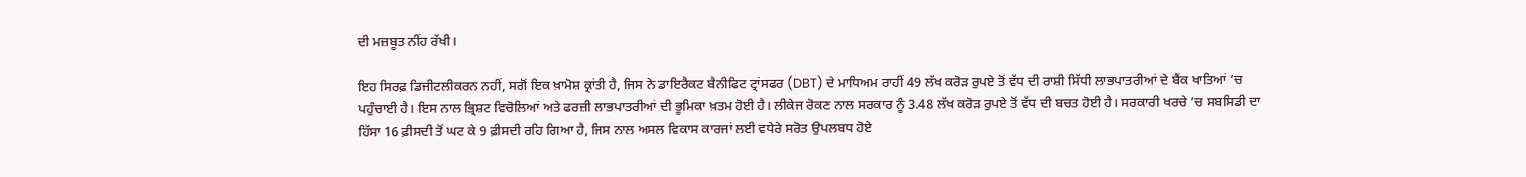ਦੀ ਮਜ਼ਬੂਤ ਨੀਂਹ ਰੱਖੀ।

ਇਹ ਸਿਰਫ਼ ਡਿਜੀਟਲੀਕਰਨ ਨਹੀਂ, ਸਗੋਂ ਇਕ ਖ਼ਾਮੋਸ਼ ਕ੍ਰਾਂਤੀ ਹੈ, ਜਿਸ ਨੇ ਡਾਇਰੈਕਟ ਬੈਨੀਫਿਟ ਟ੍ਰਾਂਸਫਰ (DBT) ਦੇ ਮਾਧਿਅਮ ਰਾਹੀਂ 49 ਲੱਖ ਕਰੋੜ ਰੁਪਏ ਤੋਂ ਵੱਧ ਦੀ ਰਾਸ਼ੀ ਸਿੱਧੀ ਲਾਭਪਾਤਰੀਆਂ ਦੇ ਬੈਂਕ ਖਾਤਿਆਂ ’ਚ ਪਹੁੰਚਾਈ ਹੈ। ਇਸ ਨਾਲ ਭ੍ਰਿਸ਼ਟ ਵਿਚੋਲਿਆਂ ਅਤੇ ਫਰਜ਼ੀ ਲਾਭਪਾਤਰੀਆਂ ਦੀ ਭੂਮਿਕਾ ਖ਼ਤਮ ਹੋਈ ਹੈ। ਲੀਕੇਜ ਰੋਕਣ ਨਾਲ ਸਰਕਾਰ ਨੂੰ 3.48 ਲੱਖ ਕਰੋੜ ਰੁਪਏ ਤੋਂ ਵੱਧ ਦੀ ਬਚਤ ਹੋਈ ਹੈ। ਸਰਕਾਰੀ ਖਰਚੇ ’ਚ ਸਬਸਿਡੀ ਦਾ ਹਿੱਸਾ 16 ਫ਼ੀਸਦੀ ਤੋਂ ਘਟ ਕੇ 9 ਫ਼ੀਸਦੀ ਰਹਿ ਗਿਆ ਹੈ, ਜਿਸ ਨਾਲ ਅਸਲ ਵਿਕਾਸ ਕਾਰਜਾਂ ਲਈ ਵਧੇਰੇ ਸਰੋਤ ਉਪਲਬਧ ਹੋਏ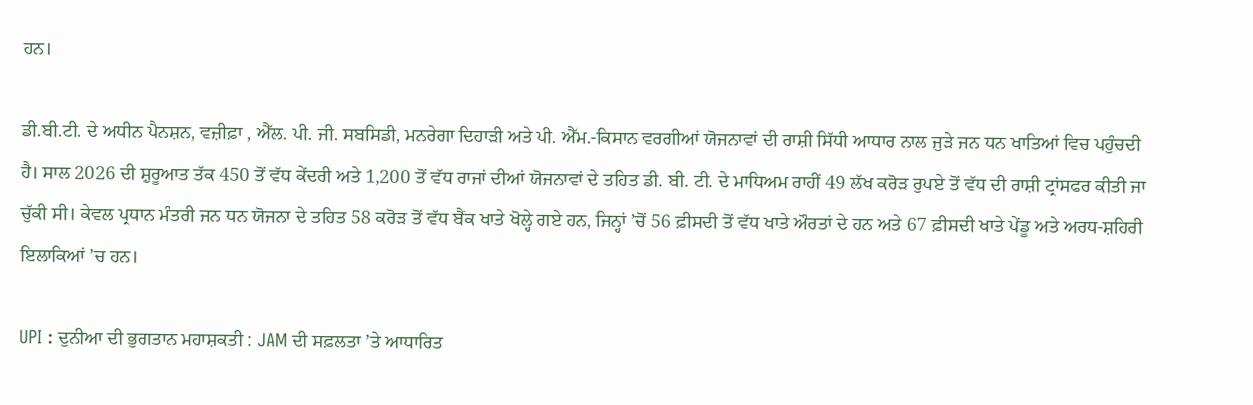ਹਨ।

ਡੀ.ਬੀ.ਟੀ. ਦੇ ਅਧੀਨ ਪੈਨਸ਼ਨ, ਵਜ਼ੀਫ਼ਾ , ਐੱਲ. ਪੀ. ਜੀ. ਸਬਸਿਡੀ, ਮਨਰੇਗਾ ਦਿਹਾੜੀ ਅਤੇ ਪੀ. ਐੱਮ.-ਕਿਸਾਨ ਵਰਗੀਆਂ ਯੋਜਨਾਵਾਂ ਦੀ ਰਾਸ਼ੀ ਸਿੱਧੀ ਆਧਾਰ ਨਾਲ ਜੁੜੇ ਜਨ ਧਨ ਖਾਤਿਆਂ ਵਿਚ ਪਹੁੰਚਦੀ ਹੈ। ਸਾਲ 2026 ਦੀ ਸ਼ੁਰੂਆਤ ਤੱਕ 450 ਤੋਂ ਵੱਧ ਕੇਂਦਰੀ ਅਤੇ 1,200 ਤੋਂ ਵੱਧ ਰਾਜਾਂ ਦੀਆਂ ਯੋਜਨਾਵਾਂ ਦੇ ਤਹਿਤ ਡੀ. ਬੀ. ਟੀ. ਦੇ ਮਾਧਿਅਮ ਰਾਹੀਂ 49 ਲੱਖ ਕਰੋੜ ਰੁਪਏ ਤੋਂ ਵੱਧ ਦੀ ਰਾਸ਼ੀ ਟ੍ਰਾਂਸਫਰ ਕੀਤੀ ਜਾ ਚੁੱਕੀ ਸੀ। ਕੇਵਲ ਪ੍ਰਧਾਨ ਮੰਤਰੀ ਜਨ ਧਨ ਯੋਜਨਾ ਦੇ ਤਹਿਤ 58 ਕਰੋੜ ਤੋਂ ਵੱਧ ਬੈਂਕ ਖਾਤੇ ਖੋਲ੍ਹੇ ਗਏ ਹਨ, ਜਿਨ੍ਹਾਂ ’ਚੋਂ 56 ਫ਼ੀਸਦੀ ਤੋਂ ਵੱਧ ਖਾਤੇ ਔਰਤਾਂ ਦੇ ਹਨ ਅਤੇ 67 ਫ਼ੀਸਦੀ ਖਾਤੇ ਪੇਂਡੂ ਅਤੇ ਅਰਧ-ਸ਼ਹਿਰੀ ਇਲਾਕਿਆਂ ’ਚ ਹਨ।

UPI : ਦੁਨੀਆ ਦੀ ਭੁਗਤਾਨ ਮਹਾਸ਼ਕਤੀ : JAM ਦੀ ਸਫ਼ਲਤਾ ’ਤੇ ਆਧਾਰਿਤ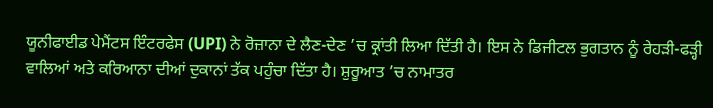ਯੂਨੀਫਾਈਡ ਪੇਮੈਂਟਸ ਇੰਟਰਫੇਸ (UPI) ਨੇ ਰੋਜ਼ਾਨਾ ਦੇ ਲੈਣ-ਦੇਣ ’ਚ ਕ੍ਰਾਂਤੀ ਲਿਆ ਦਿੱਤੀ ਹੈ। ਇਸ ਨੇ ਡਿਜੀਟਲ ਭੁਗਤਾਨ ਨੂੰ ਰੇਹੜੀ-ਫੜ੍ਹੀ ਵਾਲਿਆਂ ਅਤੇ ਕਰਿਆਨਾ ਦੀਆਂ ਦੁਕਾਨਾਂ ਤੱਕ ਪਹੁੰਚਾ ਦਿੱਤਾ ਹੈ। ਸ਼ੁਰੂਆਤ ’ਚ ਨਾਮਾਤਰ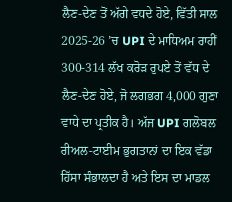ਲੈਣ-ਦੇਣ ਤੋਂ ਅੱਗੇ ਵਧਦੇ ਹੋਏ, ਵਿੱਤੀ ਸਾਲ 2025-26 ’ਚ UPI ਦੇ ਮਾਧਿਅਮ ਰਾਹੀਂ 300-314 ਲੱਖ ਕਰੋੜ ਰੁਪਏ ਤੋਂ ਵੱਧ ਦੇ ਲੈਣ-ਦੇਣ ਹੋਏ, ਜੋ ਲਗਭਗ 4,000 ਗੁਣਾ ਵਾਧੇ ਦਾ ਪ੍ਰਤੀਕ ਹੈ। ਅੱਜ UPI ਗਲੋਬਲ ਰੀਅਲ-ਟਾਈਮ ਭੁਗਤਾਨਾਂ ਦਾ ਇਕ ਵੱਡਾ ਹਿੱਸਾ ਸੰਭਾਲਦਾ ਹੈ ਅਤੇ ਇਸ ਦਾ ਮਾਡਲ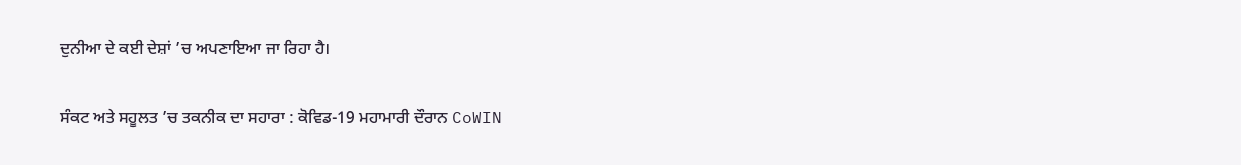ਦੁਨੀਆ ਦੇ ਕਈ ਦੇਸ਼ਾਂ ’ਚ ਅਪਣਾਇਆ ਜਾ ਰਿਹਾ ਹੈ।

ਸੰਕਟ ਅਤੇ ਸਹੂਲਤ ’ਚ ਤਕਨੀਕ ਦਾ ਸਹਾਰਾ : ਕੋਵਿਡ-19 ਮਹਾਮਾਰੀ ਦੌਰਾਨ CoWIN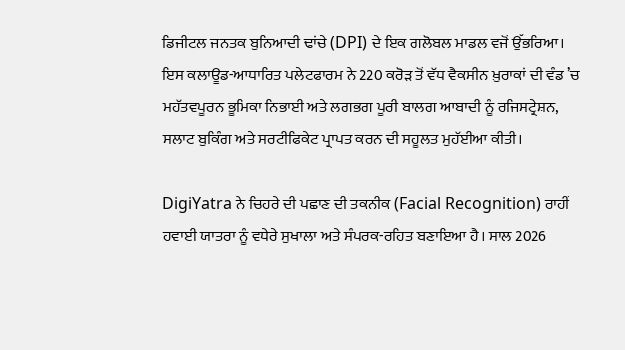ਡਿਜੀਟਲ ਜਨਤਕ ਬੁਨਿਆਦੀ ਢਾਂਚੇ (DPI) ਦੇ ਇਕ ਗਲੋਬਲ ਮਾਡਲ ਵਜੋਂ ਉੱਭਰਿਆ। ਇਸ ਕਲਾਊਡ-ਆਧਾਰਿਤ ਪਲੇਟਫਾਰਮ ਨੇ 220 ਕਰੋੜ ਤੋਂ ਵੱਧ ਵੈਕਸੀਨ ਖ਼ੁਰਾਕਾਂ ਦੀ ਵੰਡ ’ਚ ਮਹੱਤਵਪੂਰਨ ਭੂਮਿਕਾ ਨਿਭਾਈ ਅਤੇ ਲਗਭਗ ਪੂਰੀ ਬਾਲਗ ਆਬਾਦੀ ਨੂੰ ਰਜਿਸਟ੍ਰੇਸ਼ਨ, ਸਲਾਟ ਬੁਕਿੰਗ ਅਤੇ ਸਰਟੀਫਿਕੇਟ ਪ੍ਰਾਪਤ ਕਰਨ ਦੀ ਸਹੂਲਤ ਮੁਹੱਈਆ ਕੀਤੀ।

DigiYatra ਨੇ ਚਿਹਰੇ ਦੀ ਪਛਾਣ ਦੀ ਤਕਨੀਕ (Facial Recognition) ਰਾਹੀਂ ਹਵਾਈ ਯਾਤਰਾ ਨੂੰ ਵਧੇਰੇ ਸੁਖਾਲਾ ਅਤੇ ਸੰਪਰਕ-ਰਹਿਤ ਬਣਾਇਆ ਹੈ। ਸਾਲ 2026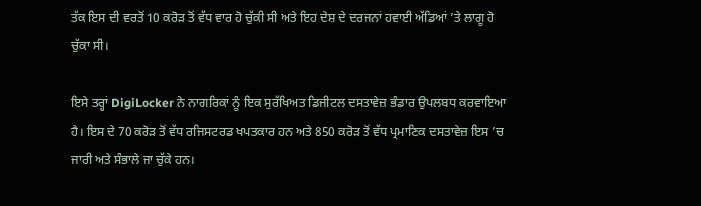ਤੱਕ ਇਸ ਦੀ ਵਰਤੋਂ 10 ਕਰੋੜ ਤੋਂ ਵੱਧ ਵਾਰ ਹੋ ਚੁੱਕੀ ਸੀ ਅਤੇ ਇਹ ਦੇਸ਼ ਦੇ ਦਰਜਨਾਂ ਹਵਾਈ ਅੱਡਿਆਂ ’ਤੇ ਲਾਗੂ ਹੋ ਚੁੱਕਾ ਸੀ।

ਇਸੇ ਤਰ੍ਹਾਂ DigiLocker ਨੇ ਨਾਗਰਿਕਾਂ ਨੂੰ ਇਕ ਸੁਰੱਖਿਅਤ ਡਿਜੀਟਲ ਦਸਤਾਵੇਜ਼ ਭੰਡਾਰ ਉਪਲਬਧ ਕਰਵਾਇਆ ਹੈ। ਇਸ ਦੇ 70 ਕਰੋੜ ਤੋਂ ਵੱਧ ਰਜਿਸਟਰਡ ਖਪਤਕਾਰ ਹਨ ਅਤੇ 850 ਕਰੋੜ ਤੋਂ ਵੱਧ ਪ੍ਰਮਾਣਿਕ ਦਸਤਾਵੇਜ਼ ਇਸ ’ਚ ਜਾਰੀ ਅਤੇ ਸੰਭਾਲੇ ਜਾ ਚੁੱਕੇ ਹਨ।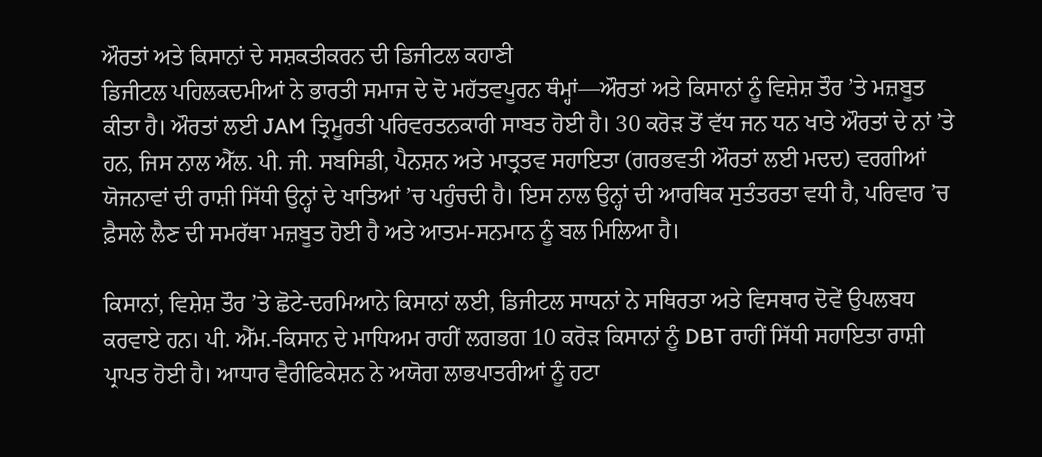ਔਰਤਾਂ ਅਤੇ ਕਿਸਾਨਾਂ ਦੇ ਸਸ਼ਕਤੀਕਰਨ ਦੀ ਡਿਜੀਟਲ ਕਹਾਣੀ
ਡਿਜੀਟਲ ਪਹਿਲਕਦਮੀਆਂ ਨੇ ਭਾਰਤੀ ਸਮਾਜ ਦੇ ਦੋ ਮਹੱਤਵਪੂਰਨ ਥੰਮ੍ਹਾਂ—ਔਰਤਾਂ ਅਤੇ ਕਿਸਾਨਾਂ ਨੂੰ ਵਿਸ਼ੇਸ਼ ਤੌਰ ’ਤੇ ਮਜ਼ਬੂਤ ਕੀਤਾ ਹੈ। ਔਰਤਾਂ ਲਈ JAM ਤ੍ਰਿਮੂਰਤੀ ਪਰਿਵਰਤਨਕਾਰੀ ਸਾਬਤ ਹੋਈ ਹੈ। 30 ਕਰੋੜ ਤੋਂ ਵੱਧ ਜਨ ਧਨ ਖਾਤੇ ਔਰਤਾਂ ਦੇ ਨਾਂ ’ਤੇ ਹਨ, ਜਿਸ ਨਾਲ ਐੱਲ. ਪੀ. ਜੀ. ਸਬਸਿਡੀ, ਪੈਨਸ਼ਨ ਅਤੇ ਮਾਤ੍ਰਤਵ ਸਹਾਇਤਾ (ਗਰਭਵਤੀ ਔਰਤਾਂ ਲਈ ਮਦਦ) ਵਰਗੀਆਂ ਯੋਜਨਾਵਾਂ ਦੀ ਰਾਸ਼ੀ ਸਿੱਧੀ ਉਨ੍ਹਾਂ ਦੇ ਖਾਤਿਆਂ ’ਚ ਪਹੁੰਚਦੀ ਹੈ। ਇਸ ਨਾਲ ਉਨ੍ਹਾਂ ਦੀ ਆਰਥਿਕ ਸੁਤੰਤਰਤਾ ਵਧੀ ਹੈ, ਪਰਿਵਾਰ ’ਚ ਫ਼ੈਸਲੇ ਲੈਣ ਦੀ ਸਮਰੱਥਾ ਮਜ਼ਬੂਤ ਹੋਈ ਹੈ ਅਤੇ ਆਤਮ-ਸਨਮਾਨ ਨੂੰ ਬਲ ਮਿਲਿਆ ਹੈ।

ਕਿਸਾਨਾਂ, ਵਿਸ਼ੇਸ਼ ਤੌਰ ’ਤੇ ਛੋਟੇ-ਦਰਮਿਆਨੇ ਕਿਸਾਨਾਂ ਲਈ, ਡਿਜੀਟਲ ਸਾਧਨਾਂ ਨੇ ਸਥਿਰਤਾ ਅਤੇ ਵਿਸਥਾਰ ਦੋਵੇਂ ਉਪਲਬਧ ਕਰਵਾਏ ਹਨ। ਪੀ. ਐੱਮ.-ਕਿਸਾਨ ਦੇ ਮਾਧਿਅਮ ਰਾਹੀਂ ਲਗਭਗ 10 ਕਰੋੜ ਕਿਸਾਨਾਂ ਨੂੰ DBT ਰਾਹੀਂ ਸਿੱਧੀ ਸਹਾਇਤਾ ਰਾਸ਼ੀ ਪ੍ਰਾਪਤ ਹੋਈ ਹੈ। ਆਧਾਰ ਵੈਰੀਫਿਕੇਸ਼ਨ ਨੇ ਅਯੋਗ ਲਾਭਪਾਤਰੀਆਂ ਨੂੰ ਹਟਾ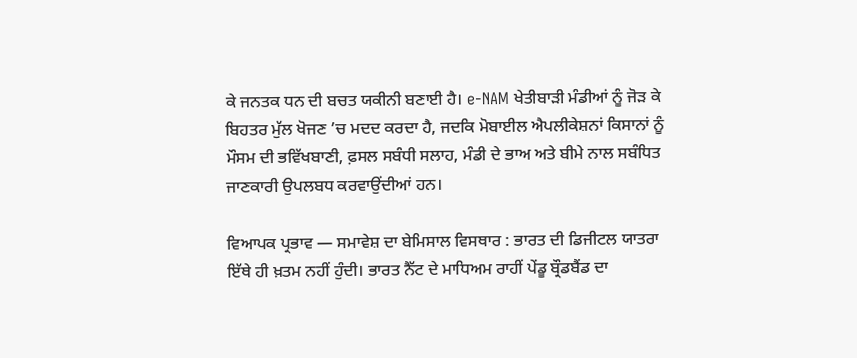ਕੇ ਜਨਤਕ ਧਨ ਦੀ ਬਚਤ ਯਕੀਨੀ ਬਣਾਈ ਹੈ। e-NAM ਖੇਤੀਬਾੜੀ ਮੰਡੀਆਂ ਨੂੰ ਜੋੜ ਕੇ ਬਿਹਤਰ ਮੁੱਲ ਖੋਜਣ ’ਚ ਮਦਦ ਕਰਦਾ ਹੈ, ਜਦਕਿ ਮੋਬਾਈਲ ਐਪਲੀਕੇਸ਼ਨਾਂ ਕਿਸਾਨਾਂ ਨੂੰ ਮੌਸਮ ਦੀ ਭਵਿੱਖਬਾਣੀ, ਫ਼ਸਲ ਸਬੰਧੀ ਸਲਾਹ, ਮੰਡੀ ਦੇ ਭਾਅ ਅਤੇ ਬੀਮੇ ਨਾਲ ਸਬੰਧਿਤ ਜਾਣਕਾਰੀ ਉਪਲਬਧ ਕਰਵਾਉਂਦੀਆਂ ਹਨ।

ਵਿਆਪਕ ਪ੍ਰਭਾਵ — ਸਮਾਵੇਸ਼ ਦਾ ਬੇਮਿਸਾਲ ਵਿਸਥਾਰ : ਭਾਰਤ ਦੀ ਡਿਜੀਟਲ ਯਾਤਰਾ ਇੱਥੇ ਹੀ ਖ਼ਤਮ ਨਹੀਂ ਹੁੰਦੀ। ਭਾਰਤ ਨੈੱਟ ਦੇ ਮਾਧਿਅਮ ਰਾਹੀਂ ਪੇਂਡੂ ਬ੍ਰੌਡਬੈਂਡ ਦਾ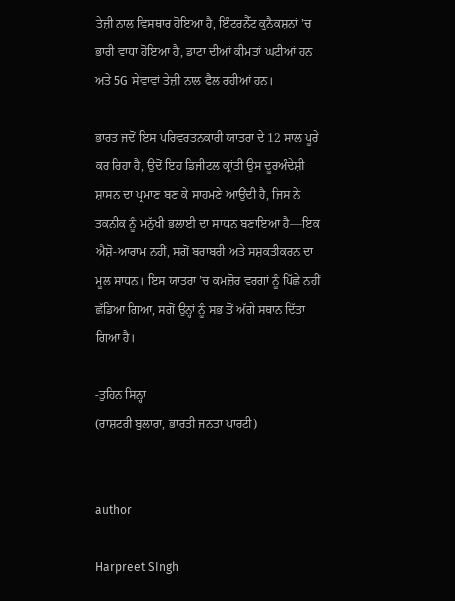ਤੇਜ਼ੀ ਨਾਲ ਵਿਸਥਾਰ ਹੋਇਆ ਹੈ, ਇੰਟਰਨੈੱਟ ਕੁਨੈਕਸ਼ਨਾਂ ’ਚ ਭਾਰੀ ਵਾਧਾ ਹੋਇਆ ਹੈ, ਡਾਟਾ ਦੀਆਂ ਕੀਮਤਾਂ ਘਟੀਆਂ ਹਨ ਅਤੇ 5G ਸੇਵਾਵਾਂ ਤੇਜ਼ੀ ਨਾਲ ਫੈਲ ਰਹੀਆਂ ਹਨ।

ਭਾਰਤ ਜਦੋਂ ਇਸ ਪਰਿਵਰਤਨਕਾਰੀ ਯਾਤਰਾ ਦੇ 12 ਸਾਲ ਪੂਰੇ ਕਰ ਰਿਹਾ ਹੈ, ਉਦੋਂ ਇਹ ਡਿਜੀਟਲ ਕ੍ਰਾਂਤੀ ਉਸ ਦੂਰਅੰਦੇਸ਼ੀ ਸ਼ਾਸਨ ਦਾ ਪ੍ਰਮਾਣ ਬਣ ਕੇ ਸਾਹਮਣੇ ਆਉਂਦੀ ਹੈ, ਜਿਸ ਨੇ ਤਕਨੀਕ ਨੂੰ ਮਨੁੱਖੀ ਭਲਾਈ ਦਾ ਸਾਧਨ ਬਣਾਇਆ ਹੈ—ਇਕ ਐਸ਼ੋ-ਆਰਾਮ ਨਹੀਂ, ਸਗੋਂ ਬਰਾਬਰੀ ਅਤੇ ਸਸ਼ਕਤੀਕਰਨ ਦਾ ਮੂਲ ਸਾਧਨ। ਇਸ ਯਾਤਰਾ ’ਚ ਕਮਜ਼ੋਰ ਵਰਗਾਂ ਨੂੰ ਪਿੱਛੇ ਨਹੀਂ ਛੱਡਿਆ ਗਿਆ, ਸਗੋਂ ਉਨ੍ਹਾਂ ਨੂੰ ਸਭ ਤੋਂ ਅੱਗੇ ਸਥਾਨ ਦਿੱਤਾ ਗਿਆ ਹੈ।

-ਤੁਹਿਨ ਸਿਨ੍ਹਾ
(ਰਾਸ਼ਟਰੀ ਬੁਲਾਰਾ, ਭਾਰਤੀ ਜਨਤਾ ਪਾਰਟੀ)


author

Harpreet SIngh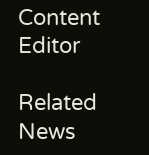Content Editor

Related News